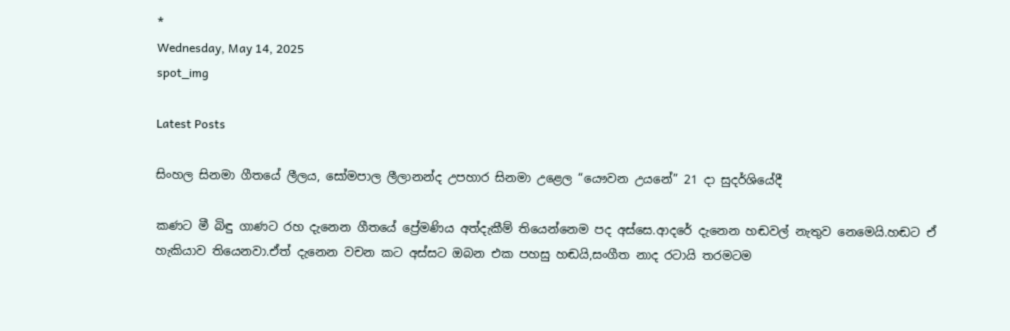*
Wednesday, May 14, 2025
spot_img

Latest Posts

සිංහල සිනමා ගීතයේ ලීලය, සෝමපාල ලීලානන්ද උපහාර සිනමා උළෙල “යෞවන උයනේ” 21 දා සුදර්ශියේදී

කණට මී බිඳු ගාණට රහ දැනෙන ගීතයේ ප්‍රේමණිය අත්දැකීම් තියෙන්නෙම පද අස්සෙ.ආදරේ දැනෙන හඬවල් නැතුව නෙමෙයි.හඬට ඒ හැකියාව තියෙනවා.ඒත් දැනෙන වචන කට අස්සට ඔබන එක පහසු හඬයි,සංගීත නාද රටායි තරමටම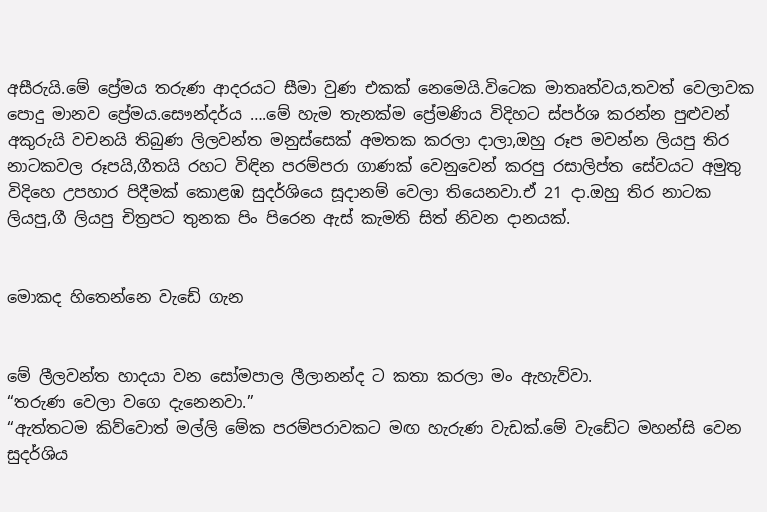අසීරුයි.මේ ප්‍රේමය තරුණ ආදරයට සීමා වුණ එකක් නෙමෙයි.විටෙක මාතෘත්වය,තවත් වෙලාවක පොදු මානව ප්‍රේමය.සෞන්දර්ය ….මේ හැම තැනක්ම ප්‍රේමණිය විදිහට ස්පර්ශ කරන්න පුළුවන් අකුරුයි වචනයි තිබුණ ලිලවන්ත මනුස්සෙක් අමතක කරලා දාලා,ඔහු රූප මවන්න ලියපු තිර නාටකවල රූපයි,ගීතයි රහට විඳින පරම්පරා ගාණක් වෙනුවෙන් කරපු රසාලිප්ත සේවයට අමුතු විදිහෙ උපහාර පිදීමක් කොළඹ සුදර්ශියෙ සූදානම් වෙලා තියෙනවා.ඒ 21 දා.ඔහු තිර නාටක ලියපු,ගී ලියපු චිත්‍රපට තුනක පිං පිරෙන ඇස් කැමති සිත් නිවන දානයක්.


මොකද හිතෙන්නෙ වැඩේ ගැන


මේ ලීලවන්ත හාදයා වන සෝමපාල ලීලානන්ද ට කතා කරලා මං ඇහැව්වා.
“තරුණ වෙලා වගෙ දැනෙනවා.”
“ඇත්තටම කිව්වොත් මල්ලි මේක පරම්පරාවකට මඟ හැරුණ වැඩක්.මේ වැඩේට මහන්සි වෙන සුදර්ශිය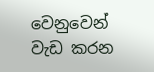වෙනුවෙන් වැඩ කරන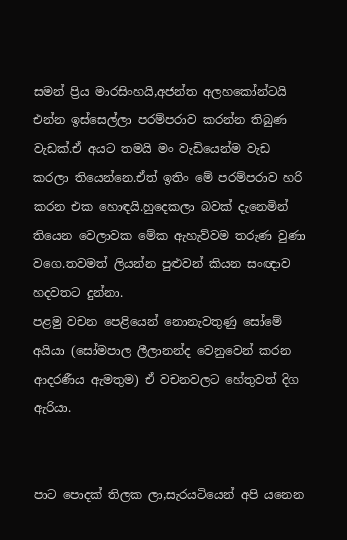සමන් ප්‍රිය මාරසිංහයි,අජන්ත අලහකෝන්ටයි එන්න ඉස්සෙල්ලා පරම්පරාව කරන්න තිබුණ වැඩක්.ඒ අයට තමයි මං වැඩියෙන්ම වැඩ කරලා තියෙන්නෙ.ඒත් ඉතිං මේ පරම්පරාව හරි කරන එක හොඳයි.හුදෙකලා බවක් දැනෙමින් තියෙන වෙලාවක මේක ඇහැව්වම තරුණ වුණා වගෙ.තවමත් ලියන්න පුළුවන් කියන සංඥාව හදවතට දුන්නා.
පළමු වචන පෙළියෙන් නොනැවතුණු සෝමේ අයියා (සෝමපාල ලීලානන්ද වෙනුවෙන් කරන ආදරණීය ඇමතුම) ඒ වචනවලට හේතුවත් දිග ඇරියා.


පාට පොදක් තිලක ලා,සැරයටියෙන් අපි යනෙන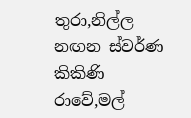තුරා,නිල්ල නඟන ස්වර්ණ කිකිණි රාවේ,මල්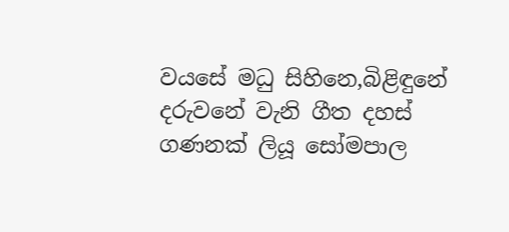වයසේ මධු සිහිනෙ,බිළිඳුනේ දරුවනේ වැනි ගීත දහස් ගණනක් ලියූ සෝමපාල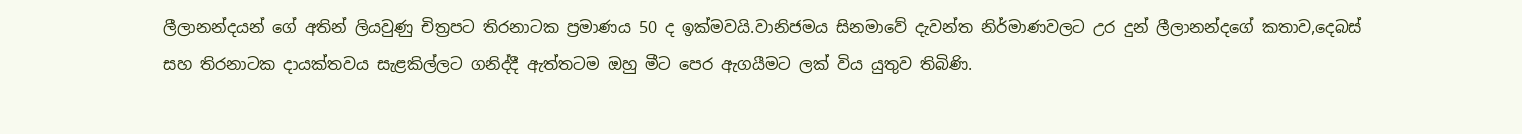ලීලානන්දයන් ගේ අතින් ලියවුණු චිත්‍රපට තිරනාටක ප්‍රමාණය 50 ද ඉක්මවයි.වානිජමය සිනමාවේ දැවන්ත නිර්මාණවලට උර දුන් ලීලානන්දගේ කතාව,දෙබස් සහ තිරනාටක දායක්තවය සැළකිල්ලට ගනිද්දී ඇත්තටම ඔහු මීට පෙර ඇගයීමට ලක් විය යුතුව තිබිණි.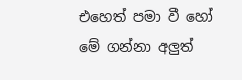එහෙත් පමා වී හෝ මේ ගන්නා අලුත්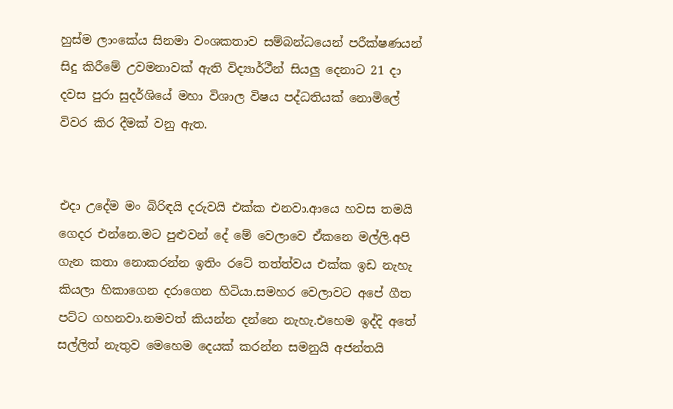හුස්ම ලාංකේය සිනමා වංශකතාව සම්බන්ධයෙන් පරීක්ෂණයන් සිදු කිරීමේ උවමනාවක් ඇති විද්‍යාර්ථීන් සියලු දෙනාට 21 දා දවස පුරා සුදර්ශියේ මහා විශාල විෂය පද්ධතියක් නොමිලේ විවර කිර දීමක් වනු ඇත.


එදා උදේම මං බිරිඳයි දරුවයි එක්ක එනවා.ආයෙ හවස තමයි ගෙදර එන්නෙ.මට පුළුවන් දේ මේ වෙලාවෙ ඒකනෙ මල්ලි.අපි ගැන කතා නොකරන්න ඉතිං රටේ තත්ත්වය එක්ක ඉඩ නැහැ කියලා හිකාගෙන දරාගෙන හිටියා.සමහර වෙලාවට අපේ ගීත පට්ට ගහනවා.නමවත් කියන්න දන්නෙ නැහැ.එහෙම ඉද්දි අතේ සල්ලිත් නැතුව මෙහෙම දෙයක් කරන්න සමනුයි අජන්තයි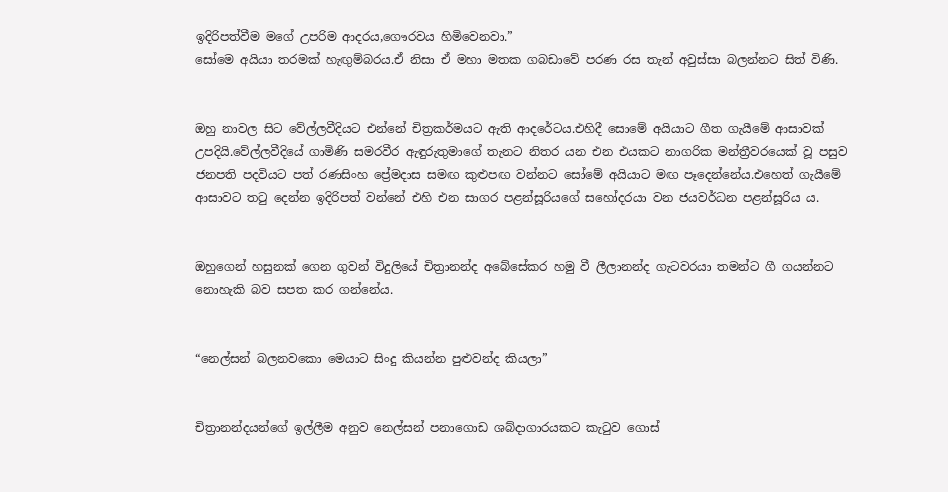ඉදිරිපත්වීම මගේ උපරිම ආදරය,ගෞරවය හිමිවෙනවා.”
සෝමෙ අයියා තරමක් හැඟුම්බරය.ඒ නිසා ඒ මහා මතක ගබඩාවේ පරණ රස තැන් අවුස්සා බලන්නට සිත් විණි.


ඔහු නාවල සිට වේල්ලවීදියට එන්නේ චිත්‍රකර්මයට ඇති ආදරේටය.එහිදී සොමේ අයියාට ගීත ගැයීමේ ආසාවක් උපදියි.වේල්ලවීදියේ ගාමිණි සමරවීර ඇඳුරුතුමාගේ තැනට නිතර යන එන එයකට නාගරික මන්ත්‍රීවරයෙක් වූ පසුව ජනපති පදවියට පත් රණසිංහ ප්‍රේමදාස සමඟ කුළුපඟ වන්නට සෝමේ අයියාට මඟ පෑදෙන්නේය.එහෙත් ගැයීමේ ආසාවට තටු දෙන්න ඉදිරිපත් වන්නේ එහි එන සාගර පළන්සූරියගේ සහෝදරයා වන ජයවර්ධන පළන්සූරිය ය.


ඔහුගෙන් හසුනක් ගෙන ගුවන් විදුලියේ චිත්‍රානන්ද අබේසේකර හමු වී ලීලානන්ද ගැටවරයා තමන්ට ගී ගයන්නට නොහැකි බව සපත කර ගන්නේය.


“නෙල්සන් බලනවකො මෙයාට සිංදු කියන්න පුළුවන්ද කියලා”


චිත්‍රානන්දයන්ගේ ඉල්ලීම අනුව නෙල්සන් පනාගොඩ ශබ්දාගාරයකට කැටුව ගොස්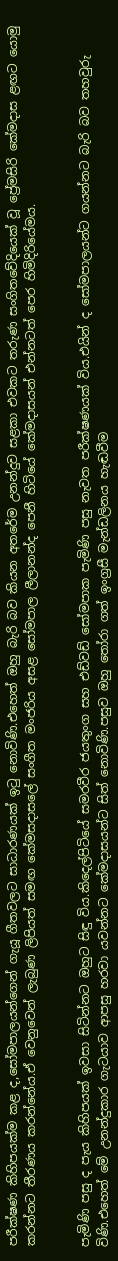පරීක්ෂණ කිහිපයක්ම කළ ද,සෝමපාලයන්ගෙන් ගැයූ ගීතවලට සාධාරණයක් ඉටු නොවිණි.එහෙත් ඔහු බැරි බව කියන අතරේම උනන්දුව සළකා එවකට තරුණ සංගිතවේදියෙක් වූ ප්‍රේමසිරි කේමදාස ළඟට යොමු කරන්නට තීරණය කරන්නේය.ඒ වෙනුවෙන් ලැබුණ ලිපියත් සමඟ කේමසදාසලේ සංගීත මංජරිය අසළ සෝමපාල ලීලානන්ද පෙනී හිටියේ කේමදාසයන් එන්නටත් පෙර හිමිදිරියේමය.


පැමිණි පසු ද පැය කිහිපයක් ඉවසා සිටින්නට ඔහුට සිඳු විය.කිදෙල්පිටියේ සමරවීර ජයතුංග සහ එඩ්වඩ් සෝමපාක පැමිණි පසු නැවත පරීක්ෂණයක් විය.එයින් ද සෝමපාලයන්ට ගයන්නට බැරි බව තහවුරු විණි.එහෙත් මේ උනන්දුකාර ගැටයාව ආපසු හරවා යවන්නට කේමදාසයන්ට සිත් නොවිණි.පසුව ඔහු තෝරා ගත් ඉංග්‍රසී මැන්ඩලිනය හැඬවීම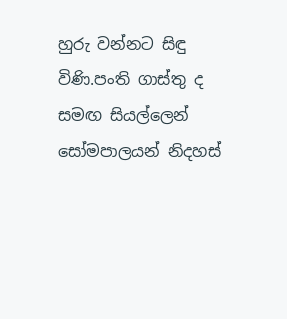හුරු වන්නට සිඳු විණි.පංති ගාස්තු ද සමඟ සියල්ලෙන් සෝමපාලයන් නිදහස්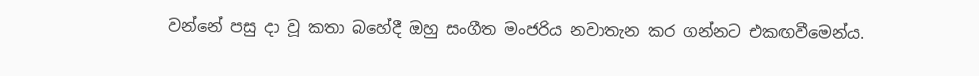වන්නේ පසු දා වූ කතා බහේදී ඔහු සංගීත මංජරිය නවාතැන කර ගන්නට එකඟවීමෙන්ය.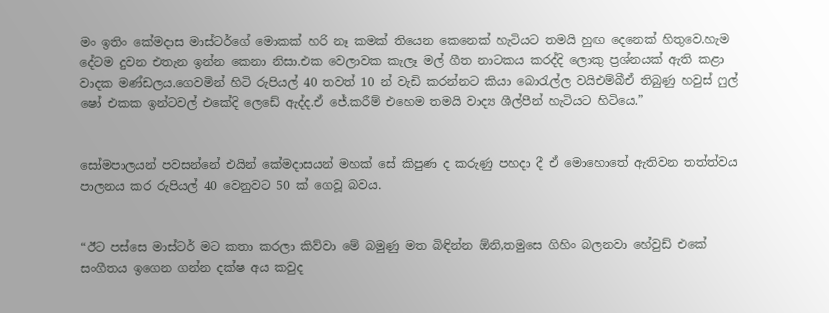මං ඉතිං කේමදාස මාස්ටර්ගේ මොකක් හරි නෑ කමක් තියෙන කෙනෙක් හැටියට තමයි හුඟ දෙනෙක් හිතුවෙ.හැම දේටම දුවන එතැන ඉන්න කෙනා නිසා.එක වෙලාවක කැලෑ මල් ගීත නාටකය කරද්දි ලොකු ප්‍රශ්නයක් ඇති කළා වාදක මණ්ඩලය.ගෙවමින් හිටි රුපියල් 40 තවත් 10 න් වැඩි කරන්නට කියා බොරැල්ල වයිඑම්බීඒ තිබුණු හවුස් ෆුල් ෂෝ එකක ඉන්ටවල් එකේදි ලෙඩේ ඇද්ද.ඒ ජේ.කරීම් එහෙම තමයි වාද්‍ය ශීල්පීන් හැටියට හිටියෙ.”


සෝමපාලයන් පවසන්නේ එයින් කේමදාසයන් මහක් සේ කිපුණ ද කරුණු පහදා දී ඒ මොහොතේ ඇතිවන තත්ත්වය පාලනය කර රුපියල් 40 වෙනුවට 50 ක් ගෙවූ බවය.


“ඊට පස්සෙ මාස්ටර් මට කතා කරලා කිව්වා මේ බමුණු මත බිඳින්න ඕනි,තමුසෙ ගිහිං බලනවා හේවුඩ් එකේ සංගීතය ඉගෙන ගන්න දක්ෂ අය කවුද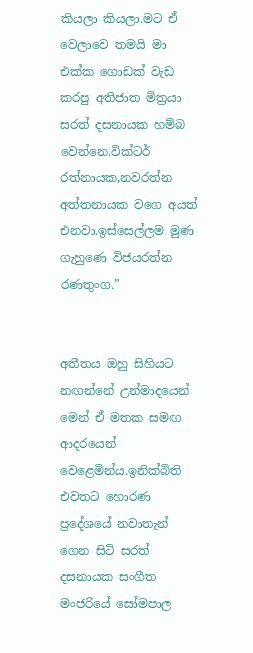කියලා කියලා.මට ඒ වෙලාවෙ තමයි මා එක්ක ගොඩක් වැඩ කරපු අතිජාත මිත්‍රයා සරත් දසනායක හම්බ වෙන්නෙ.වික්ටර් රත්නායක,නවරත්න අත්තනායක වගෙ අයත් එනවා.ඉස්සෙල්ලම මුණ ගැහුණෙ විජයරත්න රණතුංග.”


අතීතය ඔහු සිහියට නඟන්නේ උන්මාදයෙන් මෙන් ඒ මතක සමඟ ආදරයෙන් වෙළෙමින්ය.ඉනික්බිති එවතට හොරණ ප්‍රදේශයේ නවාතැන් ගෙන සිටි සරත් දසනායක සංගීත මංජරියේ සෝමපාල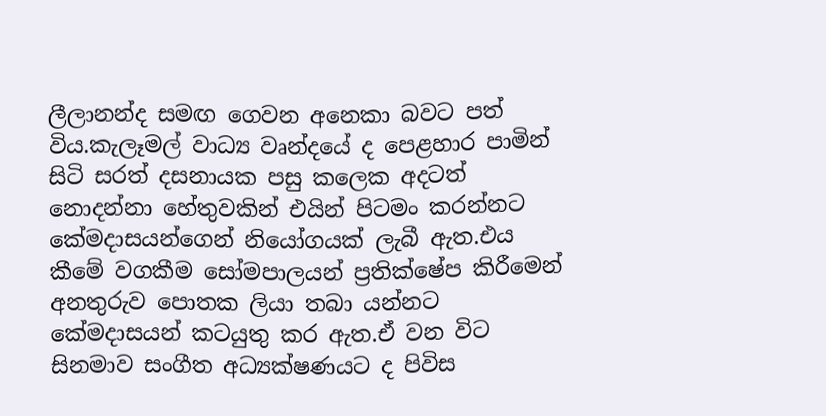ලීලානන්ද සමඟ ගෙවන අනෙකා බවට පත් විය.කැලෑමල් වාධ්‍ය වෘන්දයේ ද පෙළහාර පාමින් සිටි සරත් දසනායක පසු කලෙක අදටත් නොදන්නා හේතුවකින් එයින් පිටමං කරන්නට කේමදාසයන්ගෙන් නියෝගයක් ලැබී ඇත.එය කීමේ වගකීම සෝමපාලයන් ප්‍රතික්ෂේප කිරීමෙන් අනතුරුව පොතක ලියා තබා යන්නට කේමදාසයන් කටයුතු කර ඇත.ඒ වන විට සිනමාව සංගීත අධ්‍යක්ෂණයට ද පිවිස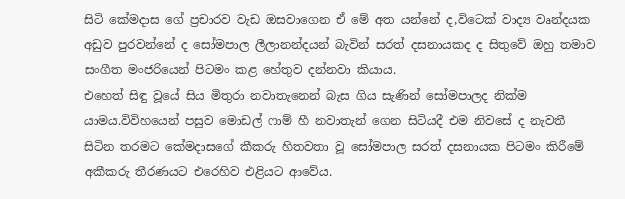සිටි කේමදාස ගේ ප්‍රචාරව වැඩ ඔසවාගෙන ඒ මේ අත යන්නේ ද,විටෙක් වාද්‍ය වෘන්දයක අඩුව පුරවන්නේ ද සෝමපාල ලීලානන්දයන් බැවින් සරත් දසනායකද ද සිතුවේ ඔහු තමාව සංගීත මංජරියෙන් පිටමං කළ හේතුව දන්නවා කියාය.
එහෙත් සිඳු වූයේ සිය මිතුරා නවාතැනෙන් බැස ගිය සැණින් සෝමපාලද නික්ම යාමය.විවිහයෙන් පසුව මොඩල් ෆාම් හී නවාතැන් ගෙන සිටියදී එම නිවසේ ද නැවතී සිටින තරමට කේමදාසගේ කීකරු හිතවතා වූ සෝමපාල සරත් දසනායක පිටමං කිරීමේ අකීකරු තීරණයට එරෙහිව එළියට ආවේය.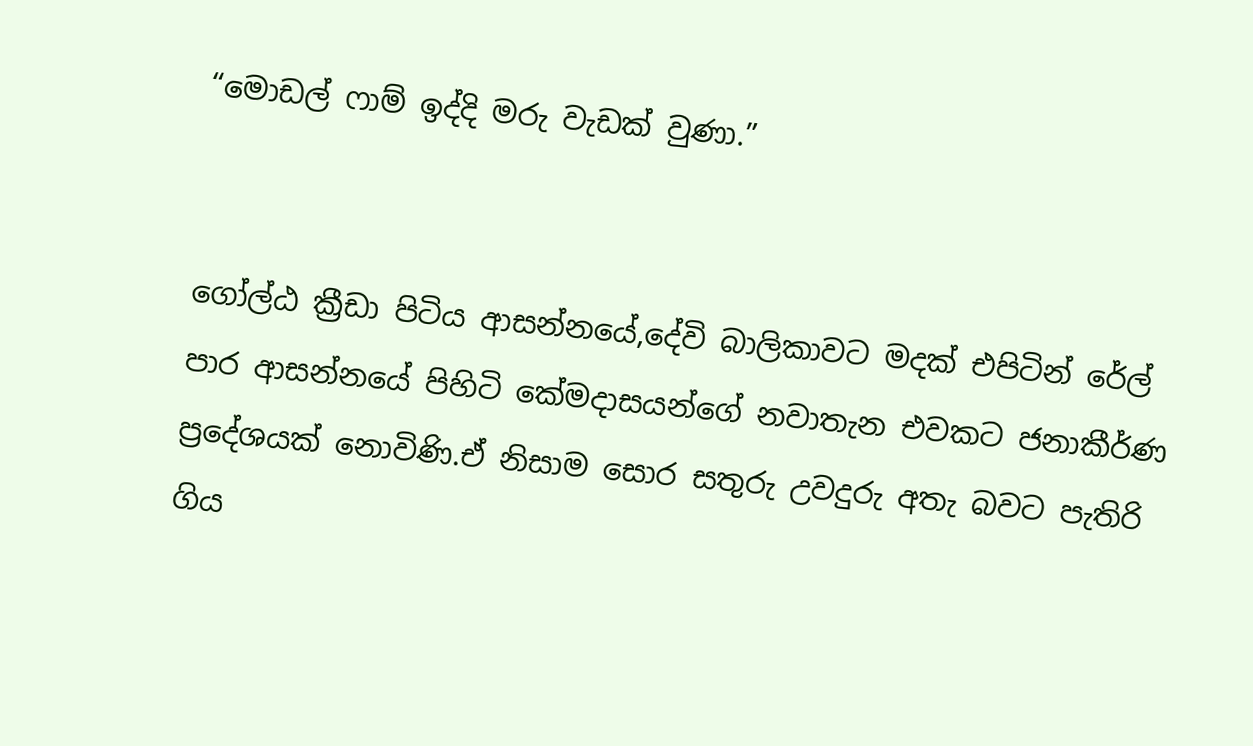“මොඩල් ෆාම් ඉද්දි මරු වැඩක් වුණා.”


ගෝල්ඨ ක්‍රීඩා පිටිය ආසන්නයේ,දේවි බාලිකාවට මදක් එපිටින් රේල් පාර ආසන්නයේ පිහිටි කේමදාසයන්ගේ නවාතැන එවකට ජනාකීර්ණ ප්‍රදේශයක් නොවිණි.ඒ නිසාම සොර සතුරු උවදුරු අතැ බවට පැතිරි ගිය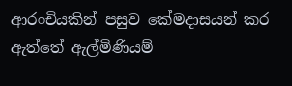ආරංචියකින් පසුව කේමදාසයන් කර ඇත්තේ ඇල්මිණියම්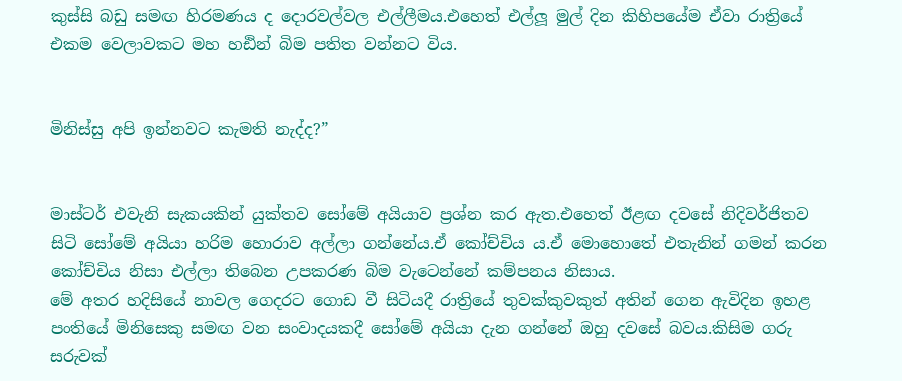කුස්සි බඩු සමඟ හිරමණය ද දොරවල්වල එල්ලීමය.එහෙත් එල්ලූ මුල් දින කිහිපයේම ඒවා රාත්‍රියේ එකම වෙලාවකට මහ හඪින් බිම පතිත වන්නට විය.


මිනිස්සු අපි ඉන්නවට කැමති නැද්ද?”


මාස්ටර් එවැනි සැකයකින් යුක්තව සෝමේ අයියාව ප්‍රශ්න කර ඇත.එහෙත් ඊළඟ දවසේ නිදිවර්ජිතව සිටි සෝමේ අයියා හරිම හොරාව අල්ලා ගන්නේය.ඒ කෝච්චිය ය.ඒ මොහොතේ එතැනින් ගමන් කරන කෝච්චිය නිසා එල්ලා තිබෙන උපකරණ බිම වැටෙන්නේ කම්පනය නිසාය.
මේ අතර හදිසියේ නාවල ගෙදරට ගොඩ වී සිටියදී රාත්‍රියේ තුවක්කුවකුත් අතින් ගෙන ඇවිදින ඉහළ පංතියේ මිනිසෙකු සමඟ වන සංවාදයකදී සෝමේ අයියා දැන ගන්නේ ඔහු දවසේ බවය.කිසිම ගරු සරුවක්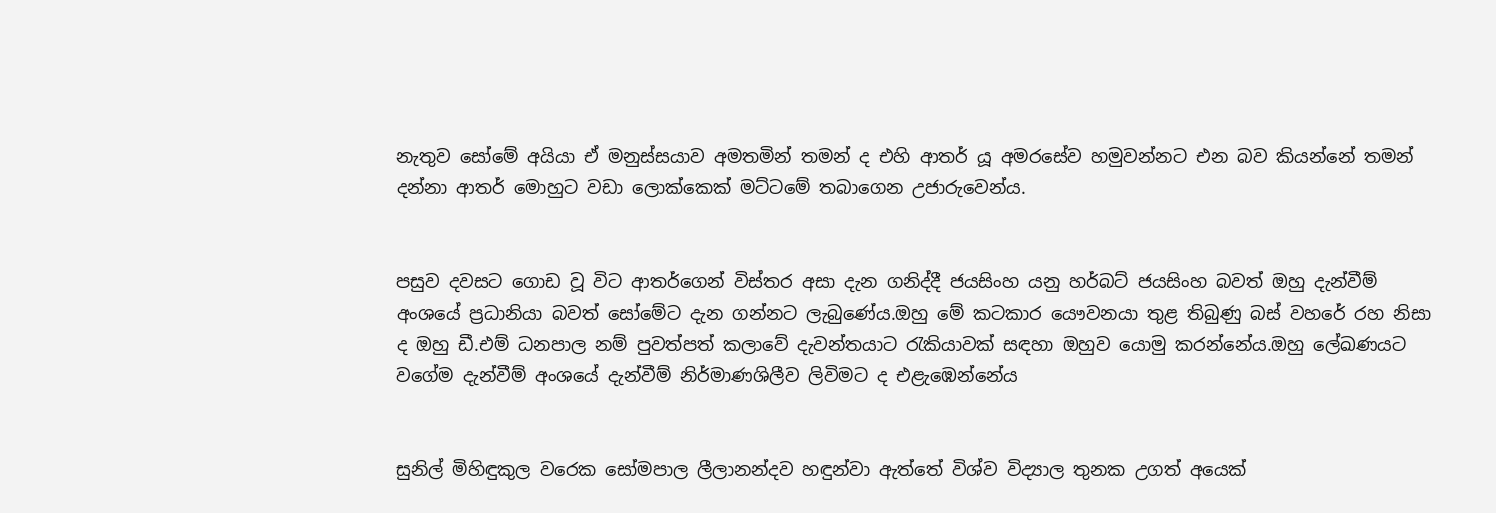නැතුව සෝමේ අයියා ඒ මනුස්සයාව අමතමින් තමන් ද එහි ආතර් යූ අමරසේව හමුවන්නට එන බව කියන්නේ තමන් දන්නා ආතර් මොහුට වඩා ලොක්කෙක් මට්ටමේ තබාගෙන උජාරුවෙන්ය.


පසුව දවසට ගොඩ වූ විට ආතර්ගෙන් විස්තර අසා දැන ගනිද්දී ජයසිංහ යනු හර්බට් ජයසිංහ බවත් ඔහු දැන්වීම් අංශයේ ප්‍රධානියා බවත් සෝමේට දැන ගන්නට ලැබුණේය.ඔහු මේ කටකාර යෞවනයා තුළ තිබුණු බස් වහරේ රහ නිසා ද ඔහු ඩී.එම් ධනපාල නම් පුවත්පත් කලාවේ දැවන්තයාට රැකියාවක් සඳහා ඔහුව යොමු කරන්නේය.ඔහු ලේඛණයට වගේම දැන්වීම් අංශයේ දැන්වීම් නිර්මාණශිලීව ලිවිමට ද එළැඹෙන්නේය


සුනිල් මිහිඳුකුල වරෙක සෝමපාල ලීලානන්දව හඳුන්වා ඇත්තේ විශ්ව විද්‍යාල තුනක උගත් අයෙක්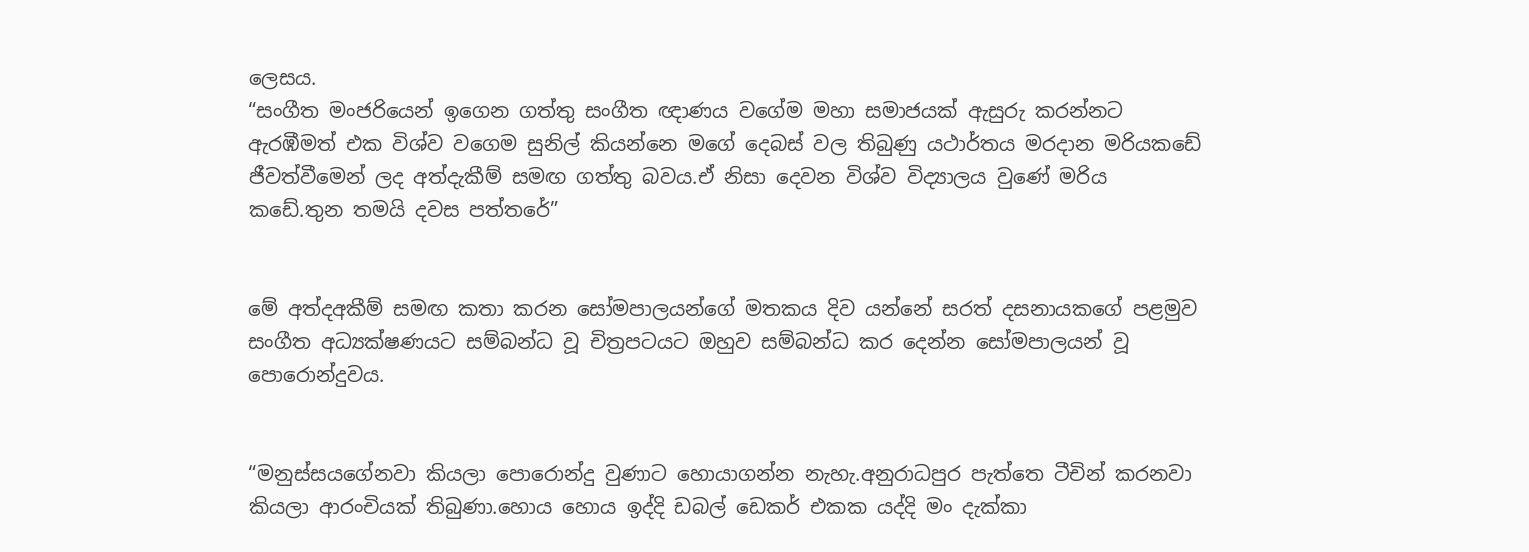ලෙසය.
“සංගීත මංජරියෙන් ඉගෙන ගත්තු සංගීත ඥාණය වගේම මහා සමාජයක් ඇසුරු කරන්නට ඇරඹීමත් එක විශ්ව වගෙම සුනිල් කියන්නෙ මගේ දෙබස් වල තිබුණු යථාර්තය මරදාන මරියකඩේ ජීවත්වීමෙන් ලද අත්දැකීම් සමඟ ගත්තු බවය.ඒ නිසා දෙවන විශ්ව විද්‍යාලය වුණේ මරිය කඩේ.තුන තමයි දවස පත්තරේ”


මේ අත්දඅකීම් සමඟ කතා කරන සෝමපාලයන්ගේ මතකය දිව යන්නේ සරත් දසනායකගේ පළමුව සංගීත අධ්‍යක්ෂණයට සම්බන්ධ වූ චිත්‍රපටයට ඔහුව සම්බන්ධ කර දෙන්න සෝමපාලයන් වූ පොරොන්දුවය.


“මනුස්සයගේනවා කියලා පොරොන්දු වුණාට හොයාගන්න නැහැ.අනුරාධපුර පැත්තෙ ටීචින් කරනවා කියලා ආරංචියක් තිබුණා.හොය හොය ඉද්දි ඩබල් ඩෙකර් එකක යද්දි මං දැක්කා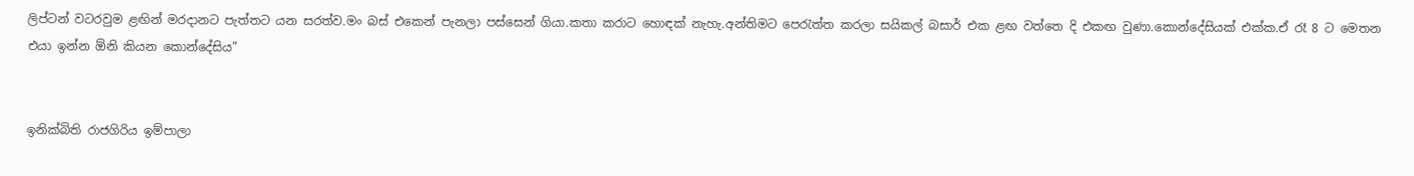ලිප්ටන් වටරවුම ළඟින් මරදානට පැත්තට යන සරත්ව.මං බස් එකෙන් පැනලා පස්සෙන් ගියා.කතා කරාට හොඳක් නැහැ.අන්තිමට පෙරැත්ත කරලා සයිකල් බසාර් එක ළඟ වත්තෙ දි එකඟ වුණා.කොන්දේසියක් එක්ක.ඒ රෑ 8 ට මෙතන එයා ඉන්න ඕනි කියන කොන්දේසිය”


ඉනික්බිති රාජගිරිය ඉම්පාලා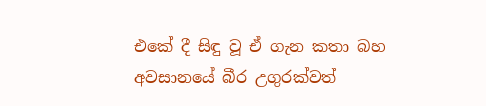එකේ දී සිඳු වූ ඒ ගැන කතා බහ අවසානයේ බීර උගුරක්වත්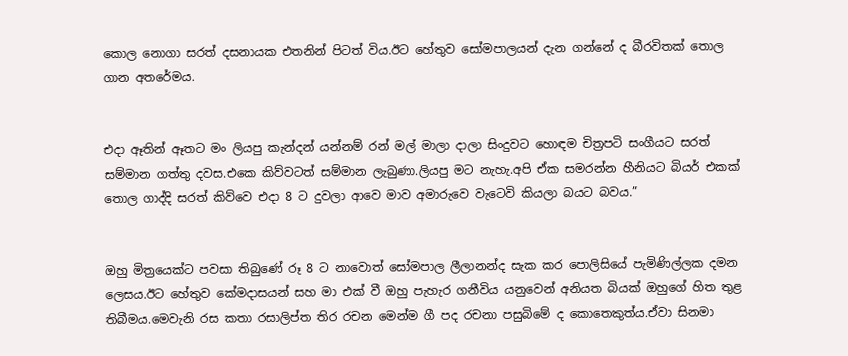කොල නොගා සරත් දසනායක එතනින් පිටත් විය.ඊට හේතුව සෝමපාලයන් දැන ගන්නේ ද බීරවිතක් තොල ගාන අතරේමය.


එදා ඈතින් ඈතට මං ලියපු කැන්දන් යන්නම් රන් මල් මාලා දාලා සිංදුවට හොඳම චිත්‍රපටි සංගීයට සරත් සම්මාන ගත්තු දවස.එකෙ කිව්වටත් සම්මාන ලැබුණා.ලියපු මට නැහැ.අපි ඒක සමරන්න හීනියට බියර් එකක් තොල ගාද්දි සරත් කිව්වෙ එදා 8 ට දුවලා ආවෙ මාව අමාරුවෙ වැටෙවි කියලා බයට බවය.”


ඔහු මිත්‍රයෙක්ට පවසා තිබුණේ රූ 8 ට නාවොත් සෝමපාල ලීලානන්ද සැක කර පොලිසියේ පැමිණිල්ලක දමන ලෙසය.ඊට හේතුව කේමදාසයන් සහ මා එක් වී ඔහු පැහැර ගනීවිය යනුවෙන් අනියත බියක් ඔහුගේ හිත තුළ තිබීමය.මෙවැනි රස කතා රසාලිප්ත තිර රචන මෙන්ම ගී පද රචනා පසුබිමේ ද කොතෙකුත්ය.ඒවා සිනමා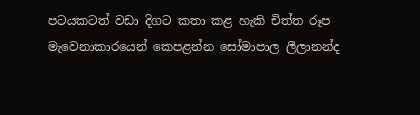පටයකටත් වඩා දිගට කතා කළ හැකි චිත්ත රූප මැවෙනාකාරයෙන් කෙපළන්න සෝමාපාල ලීලානන්ද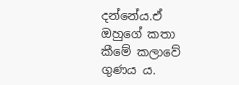දන්නේය.ඒ ඔහුගේ කතා කීමේ කලාවේ ගුණය ය.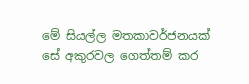මේ සියල්ල මතකාවර්ජනයක් සේ අකුරවල ගෙත්තම් කර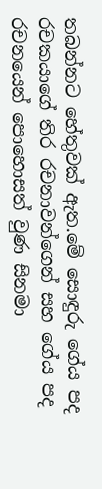තබන්නට හේතුවක් ඇත.මේ සොඳුරු ගේය පද රචකයාගේ තිර රචනාවන්ගෙන් සහ ගේය පද රචනයෙන් පොහොසත් වුණ සිනමා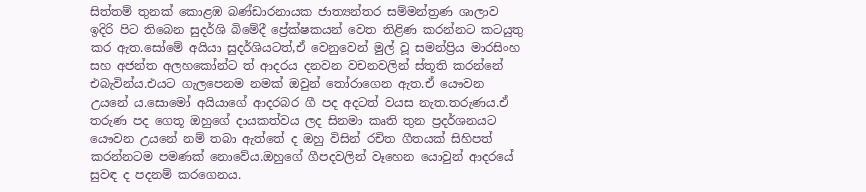සිත්තම් තුනක් කොළඹ බණ්ඩාරනායක ජාත්‍යන්තර සම්මන්ත්‍රණ ශාලාව ඉදිරි පිට තිබෙන සුදර්ශි බිමේදී ප්‍රේක්ෂකයන් වෙත තිළිණ කරන්නට කටයුතු කර ඇත.සෝමේ අයියා සුදර්ශියටත්,ඒ වෙනුවෙන් මුල් වූ සමන්ප්‍රිය මාරසිංහ සහ අජන්ත අලහකෝන්ට ත් ආදරය දනවන වචනවලින් ස්තූති කරන්නේ එබැවින්ය.එයට ගැලපෙනම නමක් ඔවුන් තෝරාගෙන ඇත.ඒ යෞවන උයනේ ය.සොමෝ අයියාගේ ආදරබර ගී පද අදටත් වයස නැත.තරුණය.ඒ තරුණ පද ගෙතූ ඔහුගේ දායකත්වය ලද සිනමා කෘති තුන ප්‍රදර්ශනයට යෞවන උයනේ නම් තබා ඇත්තේ ද ඔහු විසින් රචිත ගීතයක් සිහිපත් කරන්නටම පමණක් නොවේය.ඔහුගේ ගීපදවලින් වෑහෙන යොවුන් ආදරයේ සුවඳ ද පදනම් කරගෙනය.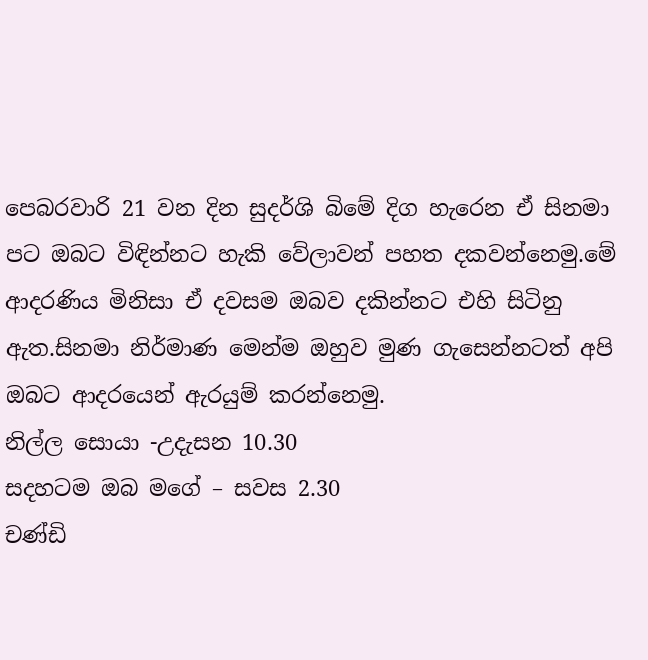පෙබරවාරි 21 වන දින සුදර්ශි බිමේ දිග හැරෙන ඒ සිනමා පට ඔබට විඳින්නට හැකි වේලාවන් පහත දකවන්නෙමු.මේ ආදරණිය මිනිසා ඒ දවසම ඔබව දකින්නට එහි සිටිනු ඇත.සිනමා නිර්මාණ මෙන්ම ඔහුව මුණ ගැසෙන්නටත් අපි ඔබට ආදරයෙන් ඇරයුම් කරන්නෙමු.
නිල්ල සොයා -උදැසන 10.30
සදහටම ඔබ මගේ – සවස 2.30
චණ්ඩි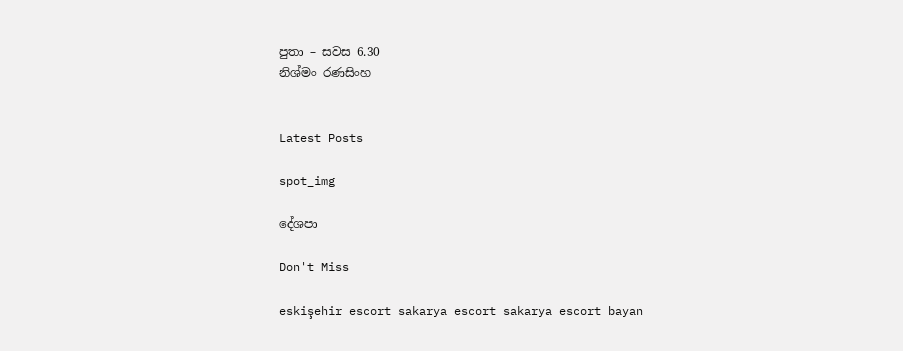පුතා – සවස 6.30
නිශ්මං රණසිංහ


Latest Posts

spot_img

දේශපා

Don't Miss

eskişehir escort sakarya escort sakarya escort bayan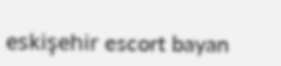eskişehir escort bayan